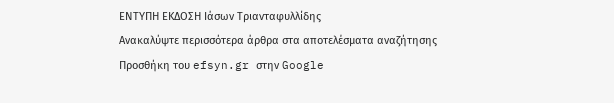ΕΝΤΥΠΗ ΕΚΔΟΣΗ Ιάσων Τριανταφυλλίδης
Ανακαλύψτε περισσότερα άρθρα στα αποτελέσματα αναζήτησης
Προσθήκη του efsyn.gr στην Google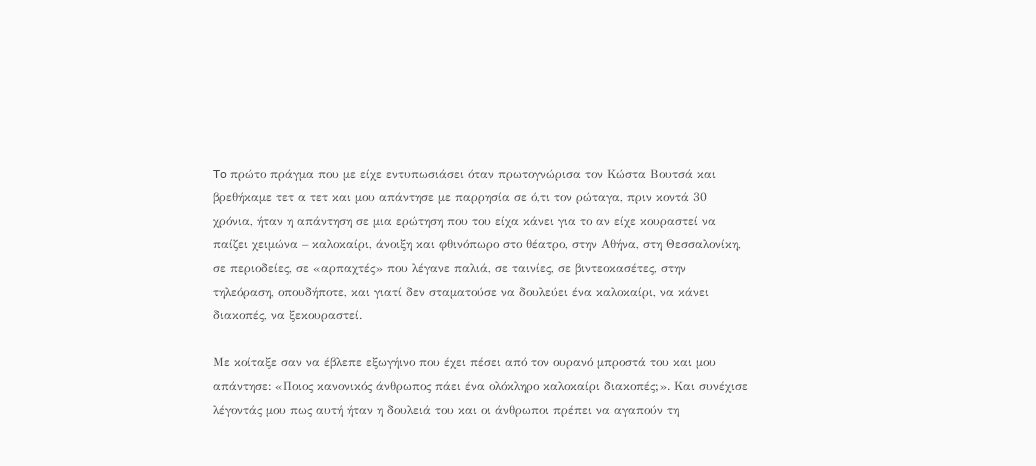To πρώτο πράγμα που με είχε εντυπωσιάσει όταν πρωτογνώρισα τον Κώστα Βουτσά και βρεθήκαμε τετ α τετ και μου απάντησε με παρρησία σε ό,τι τον ρώταγα, πριν κοντά 30 χρόνια, ήταν η απάντηση σε μια ερώτηση που του είχα κάνει για το αν είχε κουραστεί να παίζει χειμώνα – καλοκαίρι, άνοιξη και φθινόπωρο στο θέατρο, στην Αθήνα, στη Θεσσαλονίκη, σε περιοδείες, σε «αρπαχτές» που λέγανε παλιά, σε ταινίες, σε βιντεοκασέτες, στην τηλεόραση, οπουδήποτε, και γιατί δεν σταματούσε να δουλεύει ένα καλοκαίρι, να κάνει διακοπές, να ξεκουραστεί.

Με κοίταξε σαν να έβλεπε εξωγήινο που έχει πέσει από τον ουρανό μπροστά του και μου απάντησε: «Ποιος κανονικός άνθρωπος πάει ένα ολόκληρο καλοκαίρι διακοπές;». Και συνέχισε λέγοντάς μου πως αυτή ήταν η δουλειά του και οι άνθρωποι πρέπει να αγαπούν τη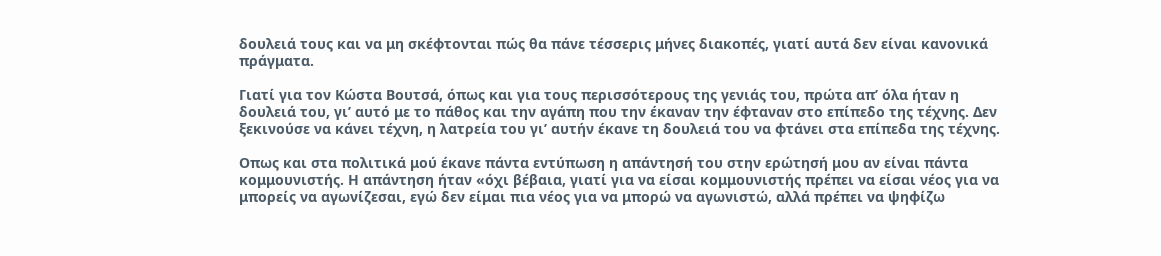δουλειά τους και να μη σκέφτονται πώς θα πάνε τέσσερις μήνες διακοπές, γιατί αυτά δεν είναι κανονικά πράγματα.

Γιατί για τον Κώστα Βουτσά, όπως και για τους περισσότερους της γενιάς του, πρώτα απ’ όλα ήταν η δουλειά του, γι’ αυτό με το πάθος και την αγάπη που την έκαναν την έφταναν στο επίπεδο της τέχνης. Δεν ξεκινούσε να κάνει τέχνη, η λατρεία του γι’ αυτήν έκανε τη δουλειά του να φτάνει στα επίπεδα της τέχνης.

Οπως και στα πολιτικά μού έκανε πάντα εντύπωση η απάντησή του στην ερώτησή μου αν είναι πάντα κομμουνιστής. Η απάντηση ήταν «όχι βέβαια, γιατί για να είσαι κομμουνιστής πρέπει να είσαι νέος για να μπορείς να αγωνίζεσαι, εγώ δεν είμαι πια νέος για να μπορώ να αγωνιστώ, αλλά πρέπει να ψηφίζω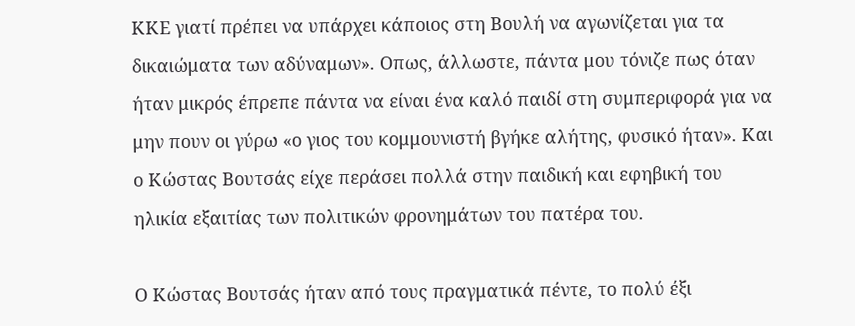ΚΚΕ γιατί πρέπει να υπάρχει κάποιος στη Βουλή να αγωνίζεται για τα δικαιώματα των αδύναμων». Οπως, άλλωστε, πάντα μου τόνιζε πως όταν ήταν μικρός έπρεπε πάντα να είναι ένα καλό παιδί στη συμπεριφορά για να μην πουν οι γύρω «ο γιος του κομμουνιστή βγήκε αλήτης, φυσικό ήταν». Και ο Κώστας Βουτσάς είχε περάσει πολλά στην παιδική και εφηβική του ηλικία εξαιτίας των πολιτικών φρονημάτων του πατέρα του.

Ο Κώστας Βουτσάς ήταν από τους πραγματικά πέντε, το πολύ έξι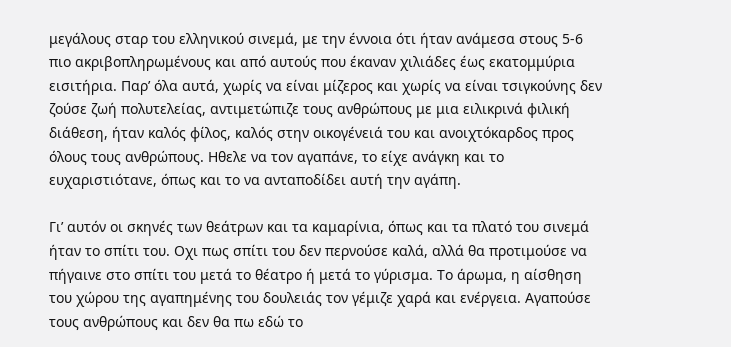μεγάλους σταρ του ελληνικού σινεμά, με την έννοια ότι ήταν ανάμεσα στους 5-6 πιο ακριβοπληρωμένους και από αυτούς που έκαναν χιλιάδες έως εκατομμύρια εισιτήρια. Παρ’ όλα αυτά, χωρίς να είναι μίζερος και χωρίς να είναι τσιγκούνης δεν ζούσε ζωή πολυτελείας, αντιμετώπιζε τους ανθρώπους με μια ειλικρινά φιλική διάθεση, ήταν καλός φίλος, καλός στην οικογένειά του και ανοιχτόκαρδος προς όλους τους ανθρώπους. Ηθελε να τον αγαπάνε, το είχε ανάγκη και το ευχαριστιότανε, όπως και το να ανταποδίδει αυτή την αγάπη.

Γι’ αυτόν οι σκηνές των θεάτρων και τα καμαρίνια, όπως και τα πλατό του σινεμά ήταν το σπίτι του. Οχι πως σπίτι του δεν περνούσε καλά, αλλά θα προτιμούσε να πήγαινε στο σπίτι του μετά το θέατρο ή μετά το γύρισμα. Το άρωμα, η αίσθηση του χώρου της αγαπημένης του δουλειάς τον γέμιζε χαρά και ενέργεια. Αγαπούσε τους ανθρώπους και δεν θα πω εδώ το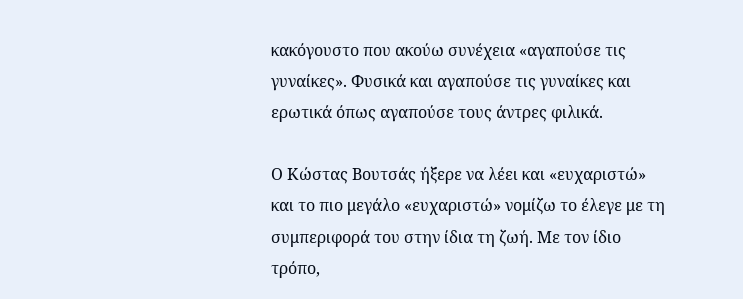κακόγουστο που ακούω συνέχεια «αγαπούσε τις γυναίκες». Φυσικά και αγαπούσε τις γυναίκες και ερωτικά όπως αγαπούσε τους άντρες φιλικά.

Ο Κώστας Βουτσάς ήξερε να λέει και «ευχαριστώ» και το πιο μεγάλο «ευχαριστώ» νομίζω το έλεγε με τη συμπεριφορά του στην ίδια τη ζωή. Με τον ίδιο τρόπο,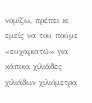νομίζω, πρέπει κι εμείς να του πούμε «ευχαριστώ» για κάποια χιλιάδες χιλιάδων χιλιόμετρα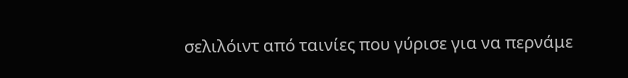σελιλόιντ από ταινίες που γύρισε για να περνάμε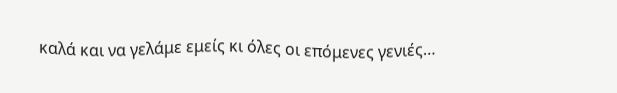καλά και να γελάμε εμείς κι όλες οι επόμενες γενιές…